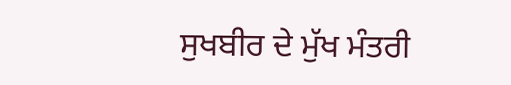ਸੁਖਬੀਰ ਦੇ ਮੁੱਖ ਮੰਤਰੀ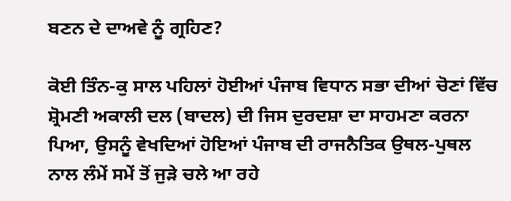ਬਣਨ ਦੇ ਦਾਅਵੇ ਨੂੰ ਗ੍ਰਹਿਣ?

ਕੋਈ ਤਿੰਨ-ਕੁ ਸਾਲ ਪਹਿਲਾਂ ਹੋਈਆਂ ਪੰਜਾਬ ਵਿਧਾਨ ਸਭਾ ਦੀਆਂ ਚੋਣਾਂ ਵਿੱਚ ਸ਼੍ਰੋਮਣੀ ਅਕਾਲੀ ਦਲ (ਬਾਦਲ) ਦੀ ਜਿਸ ਦੁਰਦਸ਼ਾ ਦਾ ਸਾਹਮਣਾ ਕਰਨਾ ਪਿਆ, ਉਸਨੂੰ ਵੇਖਦਿਆਂ ਹੋਇਆਂ ਪੰਜਾਬ ਦੀ ਰਾਜਨੈਤਿਕ ਉਥਲ-ਪੁਥਲ ਨਾਲ ਲੰਮੇਂ ਸਮੇਂ ਤੋਂ ਜੁੜੇ ਚਲੇ ਆ ਰਹੇ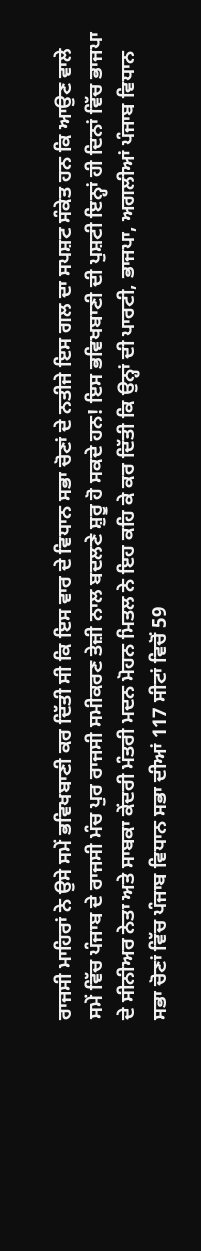ਰਾਜਸੀ ਮਾਹਿਰਾਂ ਨੇ ਉਸੇ ਸਮੇਂ ਭਵਿਖਬਾਣੀ ਕਰ ਦਿੱਤੀ ਸੀ ਕਿ ਇਸ ਵਾਰ ਦੇ ਵਿਧਾਨ ਸਭਾ ਚੋਣਾਂ ਦੇ ਨਤੀਜੇ ਇਸ ਗਲ ਦਾ ਸਪਸ਼ਟ ਸੰਕੇਤ ਹਨ ਕਿ ਆਉਣ ਵਾਲੇ ਸਮੇਂ ਵਿੱਚ ਪੰਜਾਬ ਦੇ ਰਾਜਸੀ ਮੰਚ ਪੁਰ ਰਾਜਸੀ ਸਮੀਕਰਣ ਤੇਜ਼ੀ ਨਾਲ ਬਦਲਣੇ ਸ਼ੁਰੂ ਹੋ ਸਕਦੇ ਹਨ! ਇਸ ਭਵਿਖਬਾਣੀ ਦੀ ਪੁਸ਼ਟੀ ਇਨ੍ਹਾਂ ਹੀ ਦਿਨਾਂ ਵਿੱਚ ਭਾਜਪਾ ਦੇ ਸੀਨੀਅਰ ਨੇਤਾ ਅਤੇ ਸਾਬਕਾ ਕੇਂਦਰੀ ਮੰਤਰੀ ਮਦਨ ਮੋਹਨ ਮਿਤਲ ਨੇ ਇਹ ਕਹਿ ਕੇ ਕਰ ਦਿੱਤੀ ਕਿ ਉਨ੍ਹਾਂ ਦੀ ਪਾਰਟੀ, ਭਾਜਪਾ, ਅਗਲੀਆਂ ਪੰਜਾਬ ਵਿਧਾਨ ਸਭਾ ਚੋਣਾਂ ਵਿੱਚ ਪੰਜਾਬ ਵਿਧਾਨ ਸਭਾ ਦੀਆਂ 117 ਸੀਟਾਂ ਵਿਚੋਂ 59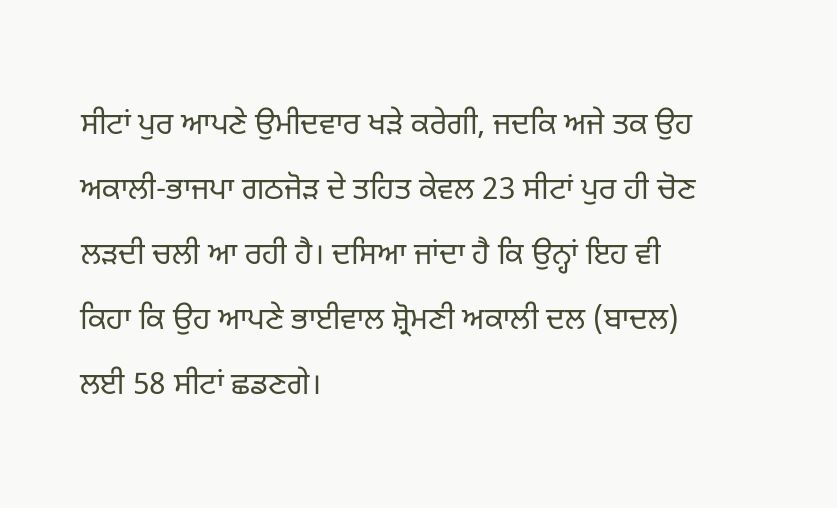ਸੀਟਾਂ ਪੁਰ ਆਪਣੇ ਉਮੀਦਵਾਰ ਖੜੇ ਕਰੇਗੀ, ਜਦਕਿ ਅਜੇ ਤਕ ਉਹ ਅਕਾਲੀ-ਭਾਜਪਾ ਗਠਜੋੜ ਦੇ ਤਹਿਤ ਕੇਵਲ 23 ਸੀਟਾਂ ਪੁਰ ਹੀ ਚੋਣ ਲੜਦੀ ਚਲੀ ਆ ਰਹੀ ਹੈ। ਦਸਿਆ ਜਾਂਦਾ ਹੈ ਕਿ ਉਨ੍ਹਾਂ ਇਹ ਵੀ ਕਿਹਾ ਕਿ ਉਹ ਆਪਣੇ ਭਾਈਵਾਲ ਸ਼੍ਰੋਮਣੀ ਅਕਾਲੀ ਦਲ (ਬਾਦਲ) ਲਈ 58 ਸੀਟਾਂ ਛਡਣਗੇ।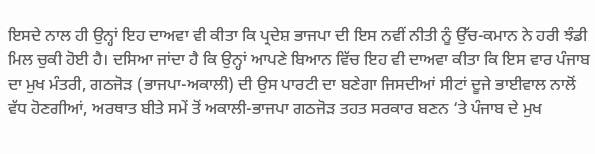ਇਸਦੇ ਨਾਲ ਹੀ ਉਨ੍ਹਾਂ ਇਹ ਦਾਅਵਾ ਵੀ ਕੀਤਾ ਕਿ ਪ੍ਰਦੇਸ਼ ਭਾਜਪਾ ਦੀ ਇਸ ਨਵੀਂ ਨੀਤੀ ਨੂੰ ਉੱਚ-ਕਮਾਨ ਨੇ ਹਰੀ ਝੰਡੀ ਮਿਲ ਚੁਕੀ ਹੋਈ ਹੈ। ਦਸਿਆ ਜਾਂਦਾ ਹੈ ਕਿ ਉਨ੍ਹਾਂ ਆਪਣੇ ਬਿਆਨ ਵਿੱਚ ਇਹ ਵੀ ਦਾਅਵਾ ਕੀਤਾ ਕਿ ਇਸ ਵਾਰ ਪੰਜਾਬ ਦਾ ਮੁਖ ਮੰਤਰੀ, ਗਠਜੋੜ (ਭਾਜਪਾ-ਅਕਾਲੀ) ਦੀ ਉਸ ਪਾਰਟੀ ਦਾ ਬਣੇਗਾ ਜਿਸਦੀਆਂ ਸੀਟਾਂ ਦੂਜੇ ਭਾਈਵਾਲ ਨਾਲੋਂ ਵੱਧ ਹੋਣਗੀਆਂ, ਅਰਥਾਤ ਬੀਤੇ ਸਮੇਂ ਤੋਂ ਅਕਾਲੀ-ਭਾਜਪਾ ਗਠਜੋੜ ਤਹਤ ਸਰਕਾਰ ਬਣਨ ‘ਤੇ ਪੰਜਾਬ ਦੇ ਮੁਖ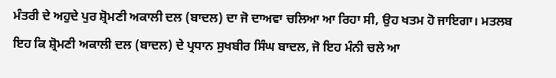ਮੰਤਰੀ ਦੇ ਅਹੁਦੇ ਪੁਰ ਸ਼੍ਰੋਮਣੀ ਅਕਾਲੀ ਦਲ (ਬਾਦਲ) ਦਾ ਜੋ ਦਾਅਵਾ ਚਲਿਆ ਆ ਰਿਹਾ ਸੀ, ਉਹ ਖਤਮ ਹੋ ਜਾਇਗਾ। ਮਤਲਬ ਇਹ ਕਿ ਸ਼੍ਰੋਮਣੀ ਅਕਾਲੀ ਦਲ (ਬਾਦਲ) ਦੇ ਪ੍ਰਧਾਨ ਸੁਖਬੀਰ ਸਿੰਘ ਬਾਦਲ, ਜੋ ਇਹ ਮੰਨੀ ਚਲੇ ਆ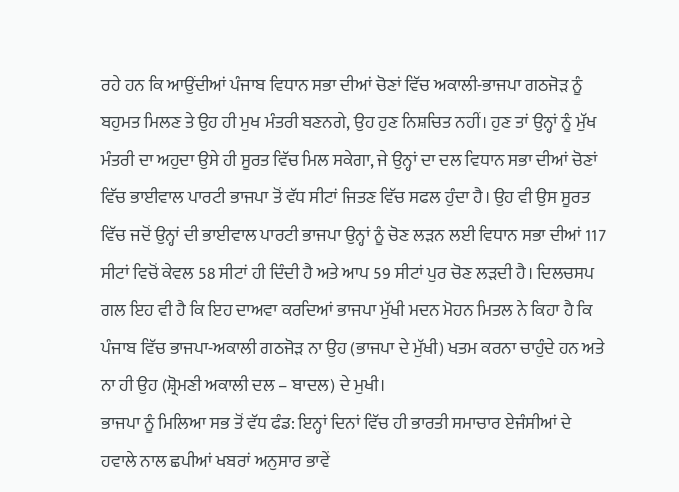ਰਹੇ ਹਨ ਕਿ ਆਉਂਦੀਆਂ ਪੰਜਾਬ ਵਿਧਾਨ ਸਭਾ ਦੀਆਂ ਚੋਣਾਂ ਵਿੱਚ ਅਕਾਲੀ-ਭਾਜਪਾ ਗਠਜੋੜ ਨੂੰ ਬਹੁਮਤ ਮਿਲਣ ਤੇ ਉਹ ਹੀ ਮੁਖ ਮੰਤਰੀ ਬਣਨਗੇ, ਉਹ ਹੁਣ ਨਿਸ਼ਚਿਤ ਨਹੀਂ। ਹੁਣ ਤਾਂ ਉਨ੍ਹਾਂ ਨੂੰ ਮੁੱਖ ਮੰਤਰੀ ਦਾ ਅਹੁਦਾ ਉਸੇ ਹੀ ਸੂਰਤ ਵਿੱਚ ਮਿਲ ਸਕੇਗਾ, ਜੇ ਉਨ੍ਹਾਂ ਦਾ ਦਲ ਵਿਧਾਨ ਸਭਾ ਦੀਆਂ ਚੋਣਾਂ ਵਿੱਚ ਭਾਈਵਾਲ ਪਾਰਟੀ ਭਾਜਪਾ ਤੋਂ ਵੱਧ ਸੀਟਾਂ ਜਿਤਣ ਵਿੱਚ ਸਫਲ ਹੁੰਦਾ ਹੈ। ਉਹ ਵੀ ਉਸ ਸੂਰਤ ਵਿੱਚ ਜਦੋਂ ਉਨ੍ਹਾਂ ਦੀ ਭਾਈਵਾਲ ਪਾਰਟੀ ਭਾਜਪਾ ਉਨ੍ਹਾਂ ਨੂੰ ਚੋਣ ਲੜਨ ਲਈ ਵਿਧਾਨ ਸਭਾ ਦੀਆਂ 117 ਸੀਟਾਂ ਵਿਚੋਂ ਕੇਵਲ 58 ਸੀਟਾਂ ਹੀ ਦਿੰਦੀ ਹੈ ਅਤੇ ਆਪ 59 ਸੀਟਾਂ ਪੁਰ ਚੋਣ ਲੜਦੀ ਹੈ। ਦਿਲਚਸਪ ਗਲ ਇਹ ਵੀ ਹੈ ਕਿ ਇਹ ਦਾਅਵਾ ਕਰਦਿਆਂ ਭਾਜਪਾ ਮੁੱਖੀ ਮਦਨ ਮੋਹਨ ਮਿਤਲ ਨੇ ਕਿਹਾ ਹੈ ਕਿ ਪੰਜਾਬ ਵਿੱਚ ਭਾਜਪਾ-ਅਕਾਲੀ ਗਠਜੋੜ ਨਾ ਉਹ (ਭਾਜਪਾ ਦੇ ਮੁੱਖੀ) ਖਤਮ ਕਰਨਾ ਚਾਹੁੰਦੇ ਹਨ ਅਤੇ ਨਾ ਹੀ ਉਹ (ਸ਼੍ਰੋਮਣੀ ਅਕਾਲੀ ਦਲ – ਬਾਦਲ) ਦੇ ਮੁਖੀ।
ਭਾਜਪਾ ਨੂੰ ਮਿਲਿਆ ਸਭ ਤੋਂ ਵੱਧ ਫੰਡ: ਇਨ੍ਹਾਂ ਦਿਨਾਂ ਵਿੱਚ ਹੀ ਭਾਰਤੀ ਸਮਾਚਾਰ ਏਜੰਸੀਆਂ ਦੇ ਹਵਾਲੇ ਨਾਲ ਛਪੀਆਂ ਖਬਰਾਂ ਅਨੁਸਾਰ ਭਾਵੇਂ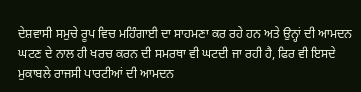ਦੇਸ਼ਵਾਸੀ ਸਮੁਚੇ ਰੂਪ ਵਿਚ ਮਹਿੰਗਾਈ ਦਾ ਸਾਹਮਣਾ ਕਰ ਰਹੇ ਹਨ ਅਤੇ ਉਨ੍ਹਾਂ ਦੀ ਆਮਦਨ ਘਟਣ ਦੇ ਨਾਲ ਹੀ ਖਰਚ ਕਰਨ ਦੀ ਸਮਰਥਾ ਵੀ ਘਟਦੀ ਜਾ ਰਹੀ ਹੈ, ਫਿਰ ਵੀ ਇਸਦੇ ਮੁਕਾਬਲੇ ਰਾਜਸੀ ਪਾਰਟੀਆਂ ਦੀ ਆਮਦਨ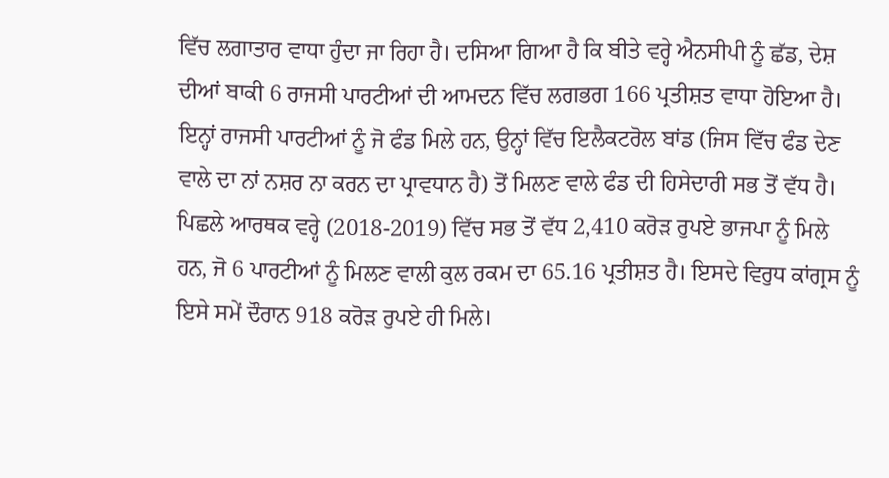ਵਿੱਚ ਲਗਾਤਾਰ ਵਾਧਾ ਹੁੰਦਾ ਜਾ ਰਿਹਾ ਹੈ। ਦਸਿਆ ਗਿਆ ਹੈ ਕਿ ਬੀਤੇ ਵਰ੍ਹੇ ਐਨਸੀਪੀ ਨੂੰ ਛੱਡ, ਦੇਸ਼ ਦੀਆਂ ਬਾਕੀ 6 ਰਾਜਸੀ ਪਾਰਟੀਆਂ ਦੀ ਆਮਦਨ ਵਿੱਚ ਲਗਭਗ 166 ਪ੍ਰਤੀਸ਼ਤ ਵਾਧਾ ਹੋਇਆ ਹੈ। ਇਨ੍ਹਾਂ ਰਾਜਸੀ ਪਾਰਟੀਆਂ ਨੂੰ ਜੋ ਫੰਡ ਮਿਲੇ ਹਨ, ਉਨ੍ਹਾਂ ਵਿੱਚ ਇਲੈਕਟਰੋਲ ਬਾਂਡ (ਜਿਸ ਵਿੱਚ ਫੰਡ ਦੇਣ ਵਾਲੇ ਦਾ ਨਾਂ ਨਸ਼ਰ ਨਾ ਕਰਨ ਦਾ ਪ੍ਰਾਵਧਾਨ ਹੈ) ਤੋਂ ਮਿਲਣ ਵਾਲੇ ਫੰਡ ਦੀ ਹਿਸੇਦਾਰੀ ਸਭ ਤੋਂ ਵੱਧ ਹੈ। ਪਿਛਲੇ ਆਰਥਕ ਵਰ੍ਹੇ (2018-2019) ਵਿੱਚ ਸਭ ਤੋਂ ਵੱਧ 2,410 ਕਰੋੜ ਰੁਪਏ ਭਾਜਪਾ ਨੂੰ ਮਿਲੇ ਹਨ, ਜੋ 6 ਪਾਰਟੀਆਂ ਨੂੰ ਮਿਲਣ ਵਾਲੀ ਕੁਲ ਰਕਮ ਦਾ 65.16 ਪ੍ਰਤੀਸ਼ਤ ਹੈ। ਇਸਦੇ ਵਿਰੁਧ ਕਾਂਗ੍ਰਸ ਨੂੰ ਇਸੇ ਸਮੇਂ ਦੌਰਾਨ 918 ਕਰੋੜ ਰੁਪਏ ਹੀ ਮਿਲੇ।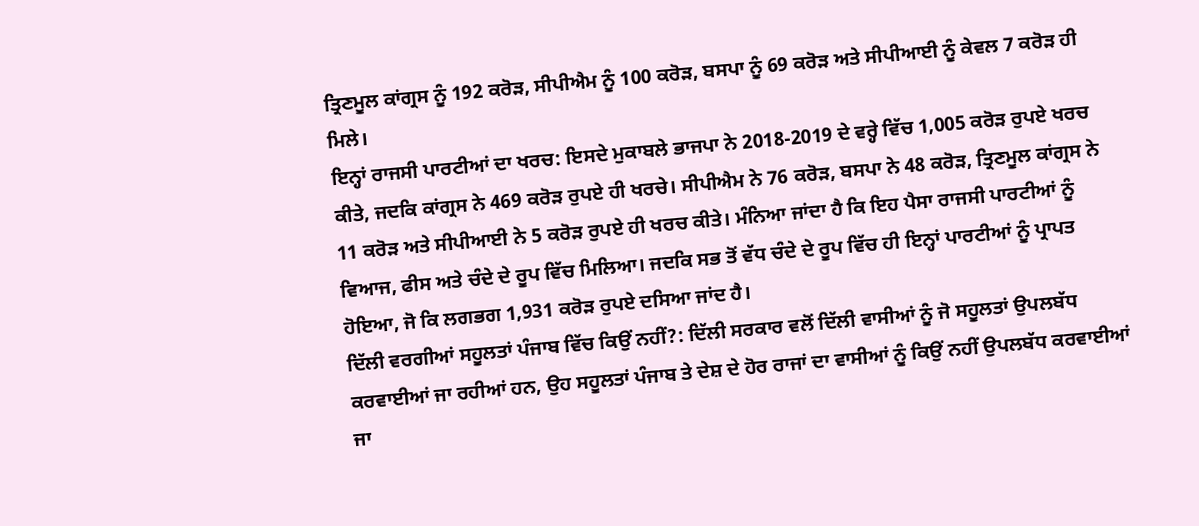ਤ੍ਰਿਣਮੂਲ ਕਾਂਗ੍ਰਸ ਨੂੰ 192 ਕਰੋੜ, ਸੀਪੀਐਮ ਨੂੰ 100 ਕਰੋੜ, ਬਸਪਾ ਨੂੰ 69 ਕਰੋੜ ਅਤੇ ਸੀਪੀਆਈ ਨੂੰ ਕੇਵਲ 7 ਕਰੋੜ ਹੀ ਮਿਲੇ।
ਇਨ੍ਹਾਂ ਰਾਜਸੀ ਪਾਰਟੀਆਂ ਦਾ ਖਰਚ: ਇਸਦੇ ਮੁਕਾਬਲੇ ਭਾਜਪਾ ਨੇ 2018-2019 ਦੇ ਵਰ੍ਹੇ ਵਿੱਚ 1,005 ਕਰੋੜ ਰੁਪਏ ਖਰਚ ਕੀਤੇ, ਜਦਕਿ ਕਾਂਗ੍ਰਸ ਨੇ 469 ਕਰੋੜ ਰੁਪਏ ਹੀ ਖਰਚੇ। ਸੀਪੀਐਮ ਨੇ 76 ਕਰੋੜ, ਬਸਪਾ ਨੇ 48 ਕਰੋੜ, ਤ੍ਰਿਣਮੂਲ ਕਾਂਗ੍ਰਸ ਨੇ 11 ਕਰੋੜ ਅਤੇ ਸੀਪੀਆਈ ਨੇ 5 ਕਰੋੜ ਰੁਪਏ ਹੀ ਖਰਚ ਕੀਤੇ। ਮੰਨਿਆ ਜਾਂਦਾ ਹੈ ਕਿ ਇਹ ਪੈਸਾ ਰਾਜਸੀ ਪਾਰਟੀਆਂ ਨੂੰ ਵਿਆਜ, ਫੀਸ ਅਤੇ ਚੰਦੇ ਦੇ ਰੂਪ ਵਿੱਚ ਮਿਲਿਆ। ਜਦਕਿ ਸਭ ਤੋਂ ਵੱਧ ਚੰਦੇ ਦੇ ਰੂਪ ਵਿੱਚ ਹੀ ਇਨ੍ਹਾਂ ਪਾਰਟੀਆਂ ਨੂੰ ਪ੍ਰਾਪਤ ਹੋਇਆ, ਜੋ ਕਿ ਲਗਭਗ 1,931 ਕਰੋੜ ਰੁਪਏ ਦਸਿਆ ਜਾਂਦ ਹੈ।
ਦਿੱਲੀ ਵਰਗੀਆਂ ਸਹੂਲਤਾਂ ਪੰਜਾਬ ਵਿੱਚ ਕਿਉਂ ਨਹੀਂ?: ਦਿੱਲੀ ਸਰਕਾਰ ਵਲੋਂ ਦਿੱਲੀ ਵਾਸੀਆਂ ਨੂੰ ਜੋ ਸਹੂਲਤਾਂ ਉਪਲਬੱਧ ਕਰਵਾਈਆਂ ਜਾ ਰਹੀਆਂ ਹਨ, ਉਹ ਸਹੂਲਤਾਂ ਪੰਜਾਬ ਤੇ ਦੇਸ਼ ਦੇ ਹੋਰ ਰਾਜਾਂ ਦਾ ਵਾਸੀਆਂ ਨੂੰ ਕਿਉਂ ਨਹੀਂ ਉਪਲਬੱਧ ਕਰਵਾਈਆਂ ਜਾ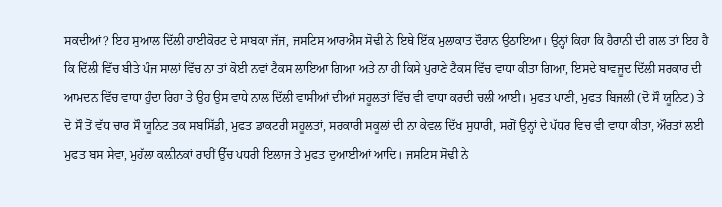ਸਕਦੀਆਂ? ਇਹ ਸੁਆਲ ਦਿੱਲੀ ਹਾਈਕੋਰਟ ਦੇ ਸਾਬਕਾ ਜੱਜ, ਜਸਟਿਸ ਆਰਐਸ ਸੋਢੀ ਨੇ ਇਥੇ ਇੱਕ ਮੁਲਾਕਾਤ ਦੌਰਾਨ ਉਠਾਇਆ। ਉਨ੍ਹਾਂ ਕਿਹਾ ਕਿ ਹੈਰਾਨੀ ਦੀ ਗਲ ਤਾਂ ਇਹ ਹੈ ਕਿ ਦਿੱਲੀ ਵਿੱਚ ਬੀਤੇ ਪੰਜ ਸਾਲਾਂ ਵਿੱਚ ਨਾ ਤਾਂ ਕੋਈ ਨਵਾਂ ਟੈਕਸ ਲਾਇਆ ਗਿਆ ਅਤੇ ਨਾ ਹੀ ਕਿਸੇ ਪੁਰਾਣੇ ਟੈਕਸ ਵਿੱਚ ਵਾਧਾ ਕੀਤਾ ਗਿਆ, ਇਸਦੇ ਬਾਵਜੂਦ ਦਿੱਲੀ ਸਰਕਾਰ ਦੀ ਆਮਦਨ ਵਿੱਚ ਵਾਧਾ ਹੁੰਦਾ ਰਿਹਾ ਤੇ ਉਹ ਉਸ ਵਾਧੇ ਨਾਲ ਦਿੱਲੀ ਵਾਸੀਆਂ ਦੀਆਂ ਸਹੂਲਤਾਂ ਵਿੱਚ ਵੀ ਵਾਧਾ ਕਰਦੀ ਚਲੀ ਆਈ। ਮੁਫਤ ਪਾਣੀ, ਮੁਫਤ ਬਿਜਲੀ (ਦੋ ਸੌ ਯੂਨਿਟ) ਤੇ ਦੋ ਸੌ ਤੋਂ ਵੱਧ ਚਾਰ ਸੌ ਯੂਨਿਟ ਤਕ ਸਬਸਿੱਡੀ, ਮੁਫਤ ਡਾਕਟਰੀ ਸਹੂਲਤਾਂ, ਸਰਕਾਰੀ ਸਕੂਲਾਂ ਦੀ ਨਾ ਕੇਵਲ ਦਿੱਖ ਸੁਧਾਰੀ, ਸਗੋਂ ਉਨ੍ਹਾਂ ਦੇ ਪੱਧਰ ਵਿਚ ਵੀ ਵਾਧਾ ਕੀਤਾ, ਔਰਤਾਂ ਲਈ ਮੁਫਤ ਬਸ ਸੇਵਾ, ਮੁਹੱਲਾ ਕਲ਼ੀਨਕਾਂ ਰਾਹੀਂ ਉੱਚ ਪਧਰੀ ਇਲਾਜ ਤੇ ਮੁਫਤ ਦੁਆਈਆਂ ਆਦਿ। ਜਸਟਿਸ ਸੋਢੀ ਨੇ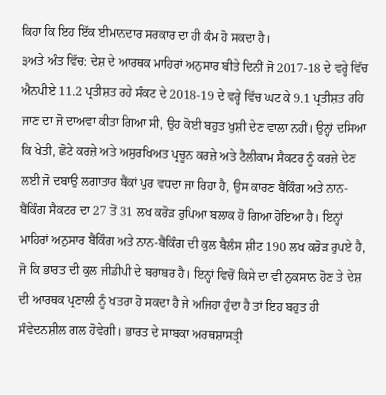ਕਿਹਾ ਕਿ ਇਹ ਇੱਕ ਈਮਾਨਦਾਰ ਸਰਕਾਰ ਦਾ ਹੀ ਕੰਮ ਹੋ ਸਕਦਾ ਹੈ।
੩ਅਤੇ ਅੰਤ ਵਿੱਚ: ਦੇਸ਼ ਦੇ ਆਰਥਕ ਮਾਹਿਰਾਂ ਅਨੁਸਾਰ ਬੀਤੇ ਦਿਨੀਂ ਜੋ 2017-18 ਦੇ ਵਰ੍ਹੇ ਵਿੱਚ ਐਨਪੀਏ 11.2 ਪ੍ਰਤੀਸ਼ਤ ਰਹੇ ਸੰਕਟ ਦੇ 2018-19 ਦੇ ਵਰ੍ਹੇ ਵਿੱਚ ਘਟ ਕੇ 9.1 ਪ੍ਰਤੀਸ਼ਤ ਰਹਿ ਜਾਣ ਦਾ ਜੋ ਦਾਅਵਾ ਕੀਤਾ ਗਿਆ ਸੀ, ਉਹ ਕੋਈ ਬਹੁਤ ਖੁਸ਼ੀ ਦੇਣ ਵਾਲਾ ਨਹੀਂ। ਉਨ੍ਹਾਂ ਦਸਿਆ ਕਿ ਖੇਤੀ, ਛੋਟੇ ਕਰਜ਼ੇ ਅਤੇ ਅਸੁਰਖਿਅਤ ਪ੍ਰਚੂਨ ਕਰਜ਼ੇ ਅਤੇ ਟੈਲੀਕਾਮ ਸੈਕਟਰ ਨੂੰ ਕਰਜ਼ੇ ਦੇਣ ਲਈ ਜੋ ਦਬਾਉ ਲਗਾਤਾਰ ਬੈਂਕਾਂ ਪੁਰ ਵਧਦਾ ਜਾ ਰਿਹਾ ਹੈ, ਉਸ ਕਾਰਣ ਬੈਂਕਿੰਗ ਅਤੇ ਨਾਨ-ਬੈਂਕਿੰਗ ਸੈਕਟਰ ਦਾ 27 ਤੋਂ 31 ਲਖ ਕਰੋੜ ਰੁਪਿਆ ਬਲਾਕ ਹੋ ਗਿਆ ਹੋਇਆ ਹੈ। ਇਨ੍ਹਾਂ ਮਾਹਿਰਾਂ ਅਨੁਸਾਰ ਬੈਂਕਿੰਗ ਅਤੇ ਨਾਨ-ਬੈਂਕਿੰਗ ਦੀ ਕੁਲ ਬੈਲੰਸ ਸ਼ੀਟ 190 ਲਖ ਕਰੋੜ ਰੁਪਏ ਹੈ, ਜੋ ਕਿ ਭਾਰਤ ਦੀ ਕੁਲ ਜੀਡੀਪੀ ਦੇ ਬਰਾਬਰ ਹੈ। ਇਨ੍ਹਾਂ ਵਿਚੋਂ ਕਿਸੇ ਦਾ ਵੀ ਨੁਕਸਾਨ ਹੋਣ ਤੇ ਦੇਸ਼ ਦੀ ਆਰਥਕ ਪ੍ਰਣਾਲੀ ਨੂੰ ਖਤਰਾ ਹੋ ਸਕਦਾ ਹੈ ਜੇ ਅਜਿਹਾ ਹੁੰਦਾ ਹੈ ਤਾਂ ਇਹ ਬਹੁਤ ਹੀ ਸੰਵੇਦਨਸ਼ੀਲ ਗਲ ਹੋਵੇਗੀ। ਭਾਰਤ ਦੇ ਸਾਬਕਾ ਅਰਥਸ਼ਾਸਤ੍ਰੀ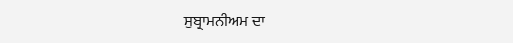ਸੁਬ੍ਰਾਮਨੀਅਮ ਦਾ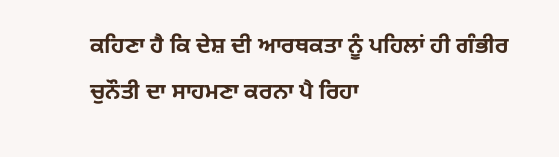ਕਹਿਣਾ ਹੈ ਕਿ ਦੇਸ਼ ਦੀ ਆਰਥਕਤਾ ਨੂੰ ਪਹਿਲਾਂ ਹੀ ਗੰਭੀਰ ਚੁਨੌਤੀ ਦਾ ਸਾਹਮਣਾ ਕਰਨਾ ਪੈ ਰਿਹਾ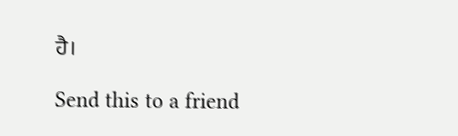ਹੈ।

Send this to a friend